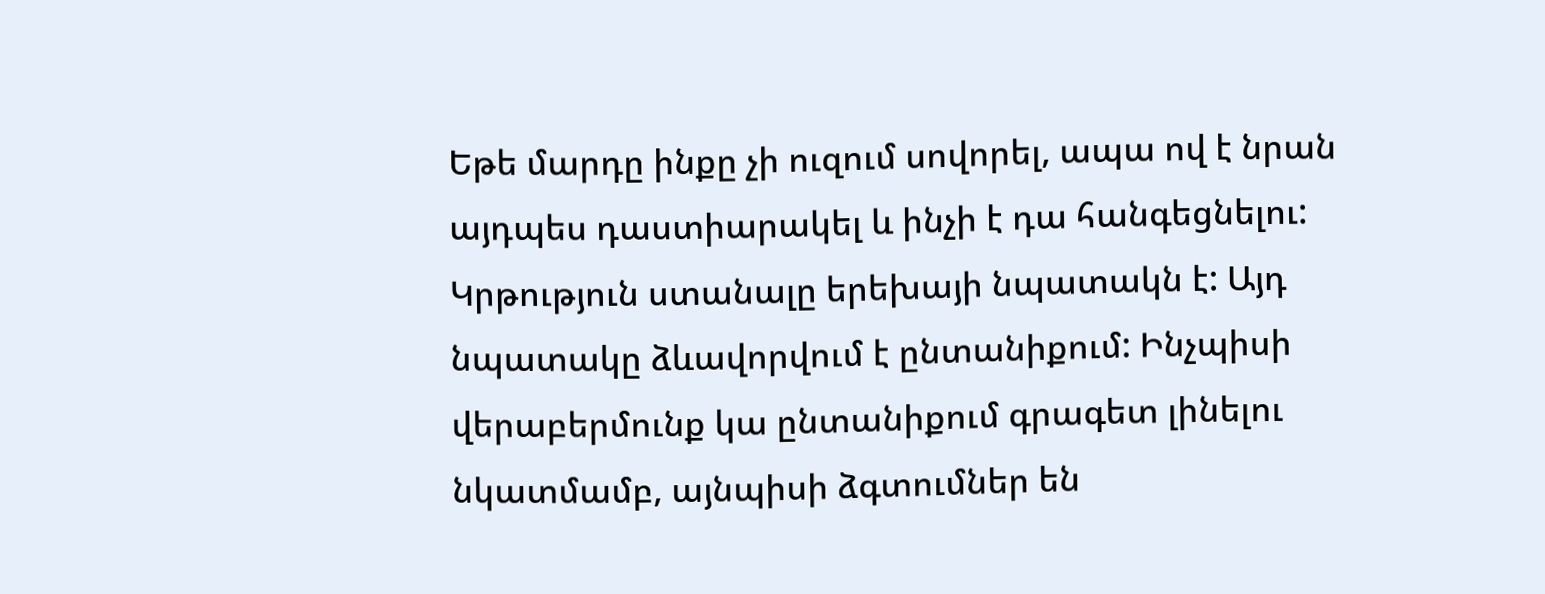Եթե մարդը ինքը չի ուզում սովորել, ապա ով է նրան այդպես դաստիարակել և ինչի է դա հանգեցնելու:
Կրթություն ստանալը երեխայի նպատակն է: Այդ նպատակը ձևավորվում է ընտանիքում: Ինչպիսի վերաբերմունք կա ընտանիքում գրագետ լինելու նկատմամբ, այնպիսի ձգտումներ են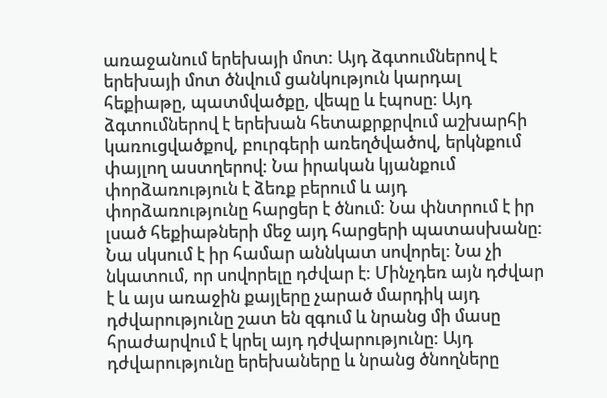առաջանում երեխայի մոտ: Այդ ձգտումներով է երեխայի մոտ ծնվում ցանկություն կարդալ հեքիաթը, պատմվածքը, վեպը և էպոսը: Այդ ձգտումներով է երեխան հետաքրքրվում աշխարհի կառուցվածքով, բուրգերի առեղծվածով, երկնքում փայլող աստղերով: Նա իրական կյանքում փորձառություն է ձեռք բերում և այդ փորձառությունը հարցեր է ծնում: Նա փնտրում է իր լսած հեքիաթների մեջ այդ հարցերի պատասխանը: Նա սկսում է իր համար աննկատ սովորել: Նա չի նկատում, որ սովորելը դժվար է: Մինչդեռ այն դժվար է և այս առաջին քայլերը չարած մարդիկ այդ դժվարությունը շատ են զգում և նրանց մի մասը հրաժարվում է կրել այդ դժվարությունը: Այդ դժվարությունը երեխաները և նրանց ծնողները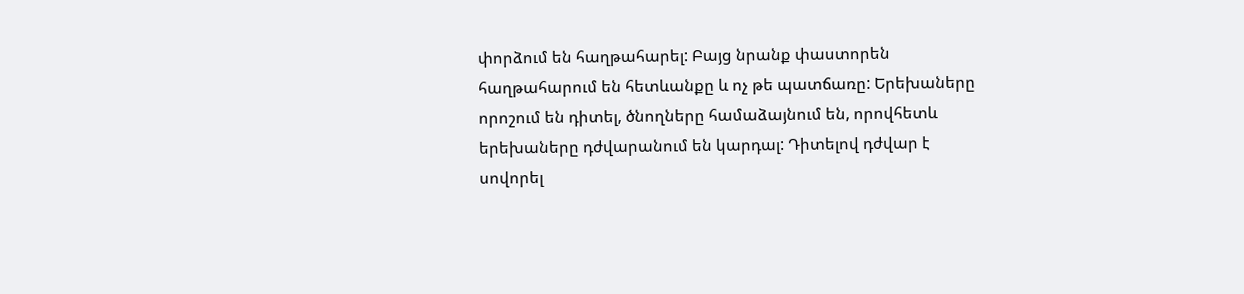փորձում են հաղթահարել: Բայց նրանք փաստորեն հաղթահարում են հետևանքը և ոչ թե պատճառը: Երեխաները որոշում են դիտել, ծնողները համաձայնում են, որովհետև երեխաները դժվարանում են կարդալ: Դիտելով դժվար է սովորել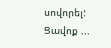սովորել: Ցավոք ...